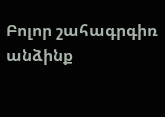Բոլոր շահագրգիռ անձինք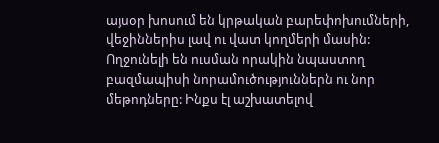այսօր խոսում են կրթական բարեփոխումների, վեջիններիս լավ ու վատ կողմերի մասին: Ողջունելի են ուսման որակին նպաստող բազմապիսի նորամուծություններն ու նոր մեթոդները: Ինքս էլ աշխատելով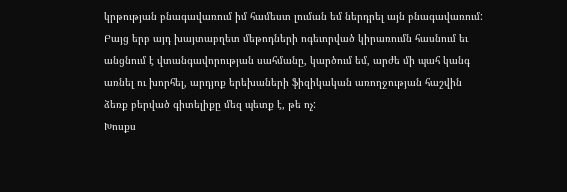կրթության բնագավառում իմ համեստ լուման եմ ներդրել այն բնագավառում: Բայց երբ այդ խայտաբղետ մեթոդների ոգեւորված կիրառումն հասնում եւ անցնում է վտանգավորության սահմանը, կարծում եմ, արժե մի պահ կանգ առնել ու խորհել, արդյոք երեխաների ֆիզիկական առողջության հաշվին ձեռք բերված գիտելիքը մեզ պետք է, թե ոչ:
Խոսքս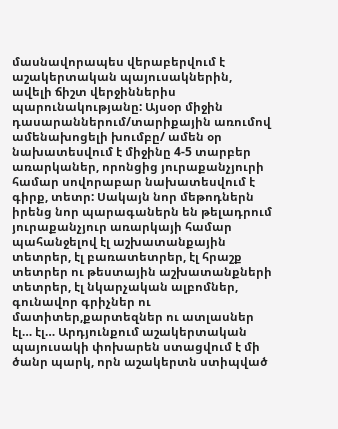մասնավորապես վերաբերվում է աշակերտական պայուսակներին, ավելի ճիշտ վերջիններիս պարունակությանը: Այսօր միջին դասարաններում/տարիքային առումով ամենախոցելի խումբը/ ամեն օր նախատեսվում է միջինը 4-5 տարբեր առարկաներ, որոնցից յուրաքանչյուրի համար սովորաբար նախատեսվում է գիրք, տետր: Սակայն նոր մեթոդներն իրենց նոր պարագաներն են թելադրում յուրաքանչյուր առարկայի համար պահանջելով էլ աշխատանքային տետրեր, էլ բառատետրեր, էլ հրաշք տետրեր ու թեստային աշխատանքների տետրեր, էլ նկարչական ալբոմներ, գունավոր գրիչներ ու մատիտեր,քարտեզներ ու ատլասներ էլ… էլ… Արդյունքում աշակերտական պայուսակի փոխարեն ստացվում է մի ծանր պարկ, որն աշակերտն ստիպված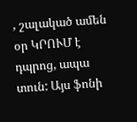, շալակած ամեն օր ԿՐՈՒՄ է դպրոց, ապա տուն: Այս ֆոնի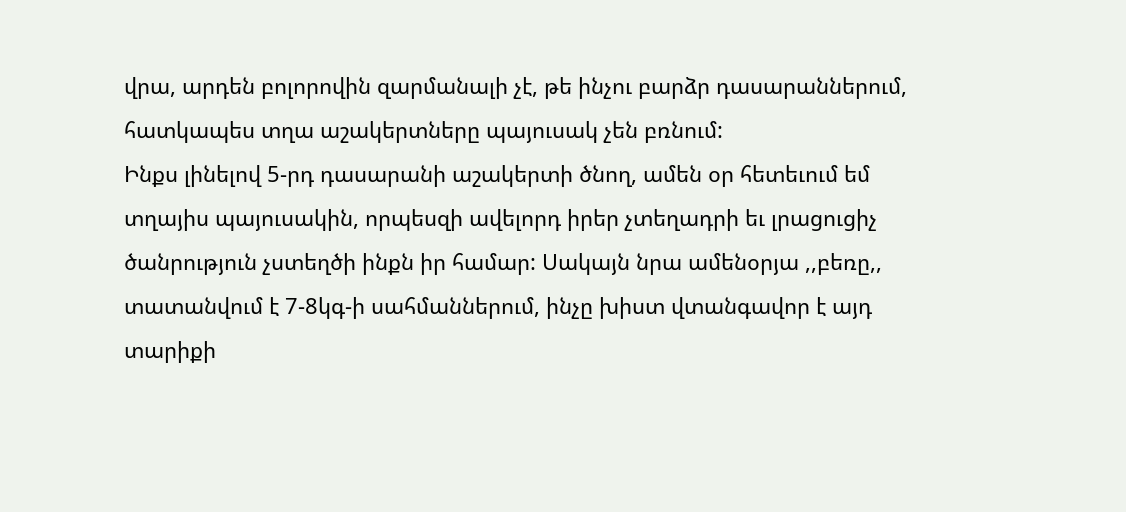վրա, արդեն բոլորովին զարմանալի չէ, թե ինչու բարձր դասարաններում, հատկապես տղա աշակերտները պայուսակ չեն բռնում:
Ինքս լինելով 5-րդ դասարանի աշակերտի ծնող, ամեն օր հետեւում եմ տղայիս պայուսակին, որպեսզի ավելորդ իրեր չտեղադրի եւ լրացուցիչ ծանրություն չստեղծի ինքն իր համար: Սակայն նրա ամենօրյա ,,բեռը,, տատանվում է 7-8կգ-ի սահմաններում, ինչը խիստ վտանգավոր է այդ տարիքի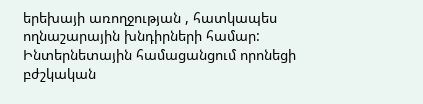երեխայի առողջության , հատկապես ողնաշարային խնդիրների համար: Ինտերնետային համացանցում որոնեցի բժշկական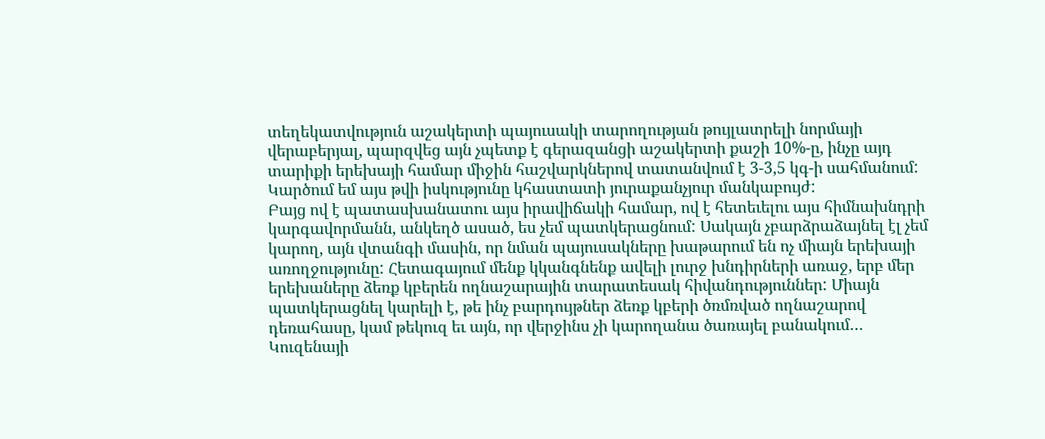տեղեկատվություն աշակերտի պայուսակի տարողության թույլատրելի նորմայի վերաբերյալ, պարզվեց այն չպետք է գերազանցի աշակերտի քաշի 10%-ը, ինչը այդ տարիքի երեխայի համար միջին հաշվարկներով տատանվում է 3-3,5 կգ-ի սահմանում: Կարծում եմ այս թվի իսկությունը կհաստատի յուրաքանչյուր մանկաբույժ:
Բայց ով է պատասխանատու այս իրավիճակի համար, ով է հետեւելու այս հիմնախնդրի կարգավորմանն, անկեղծ ասած, ես չեմ պատկերացնում: Սակայն չբարձրաձայնել էլ չեմ կարող, այն վտանգի մասին, որ նման պայուսակները խաթարում են ոչ միայն երեխայի առողջությունը: Հետագայում մենք կկանգնենք ավելի լուրջ խնդիրների առաջ, երբ մեր երեխաները ձեռք կբերեն ողնաշարային տարատեսակ հիվանդություններ: Միայն պատկերացնել կարելի է, թե ինչ բարդույթներ ձեռք կբերի ծռմռված ողնաշարով դեռահասը, կամ թեկուզ եւ այն, որ վերջինս չի կարողանա ծառայել բանակում… Կուզենայի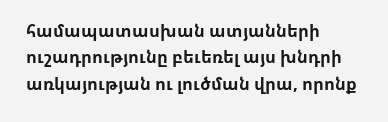համապատասխան ատյանների ուշադրությունը բեւեռել այս խնդրի առկայության ու լուծման վրա, որոնք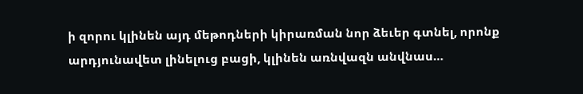ի զորու կլինեն այդ մեթոդների կիրառման նոր ձեւեր գտնել, որոնք արդյունավետ լինելուց բացի, կլինեն առնվազն անվնաս…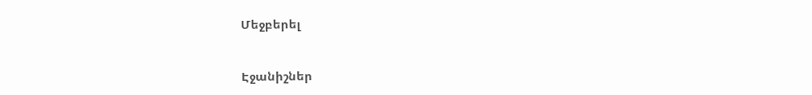Մեջբերել


Էջանիշներ